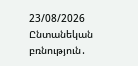23/08/2026
Ընտանեկան բռնություն․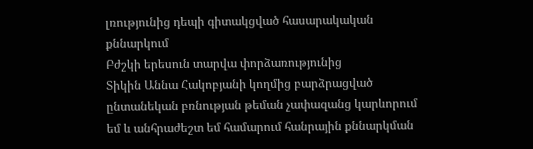լռությունից դեպի գիտակցված հասարակական քննարկում
Բժշկի երեսուն տարվա փորձառությունից
Տիկին Աննա Հակոբյանի կողմից բարձրացված ընտանեկան բռնության թեման չափազանց կարևորում եմ և անհրաժեշտ եմ համարում հանրային քննարկման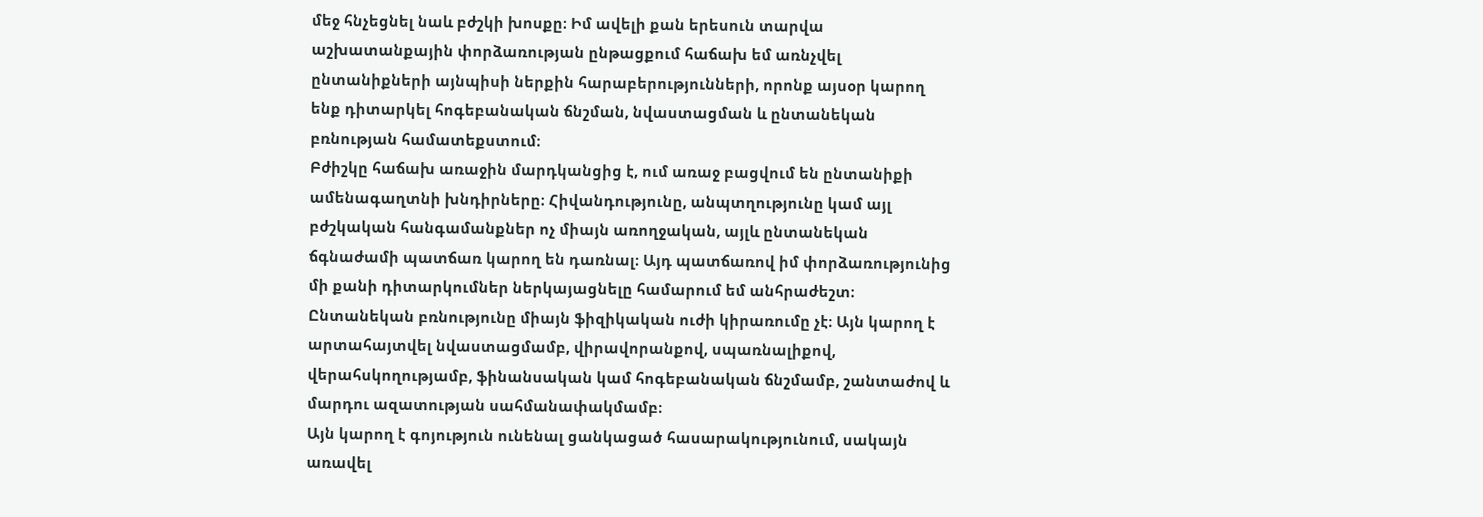մեջ հնչեցնել նաև բժշկի խոսքը։ Իմ ավելի քան երեսուն տարվա աշխատանքային փորձառության ընթացքում հաճախ եմ առնչվել ընտանիքների այնպիսի ներքին հարաբերությունների, որոնք այսօր կարող ենք դիտարկել հոգեբանական ճնշման, նվաստացման և ընտանեկան բռնության համատեքստում։
Բժիշկը հաճախ առաջին մարդկանցից է, ում առաջ բացվում են ընտանիքի ամենագաղտնի խնդիրները։ Հիվանդությունը, անպտղությունը կամ այլ բժշկական հանգամանքներ ոչ միայն առողջական, այլև ընտանեկան ճգնաժամի պատճառ կարող են դառնալ։ Այդ պատճառով իմ փորձառությունից մի քանի դիտարկումներ ներկայացնելը համարում եմ անհրաժեշտ։
Ընտանեկան բռնությունը միայն ֆիզիկական ուժի կիրառումը չէ։ Այն կարող է արտահայտվել նվաստացմամբ, վիրավորանքով, սպառնալիքով, վերահսկողությամբ, ֆինանսական կամ հոգեբանական ճնշմամբ, շանտաժով և մարդու ազատության սահմանափակմամբ։
Այն կարող է գոյություն ունենալ ցանկացած հասարակությունում, սակայն առավել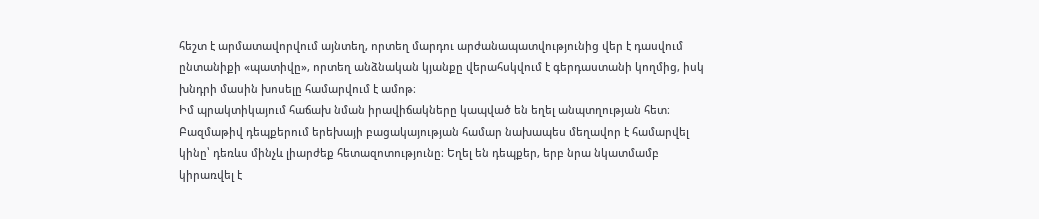հեշտ է արմատավորվում այնտեղ, որտեղ մարդու արժանապատվությունից վեր է դասվում ընտանիքի «պատիվը», որտեղ անձնական կյանքը վերահսկվում է գերդաստանի կողմից, իսկ խնդրի մասին խոսելը համարվում է ամոթ։
Իմ պրակտիկայում հաճախ նման իրավիճակները կապված են եղել անպտղության հետ։
Բազմաթիվ դեպքերում երեխայի բացակայության համար նախապես մեղավոր է համարվել կինը՝ դեռևս մինչև լիարժեք հետազոտությունը։ Եղել են դեպքեր, երբ նրա նկատմամբ կիրառվել է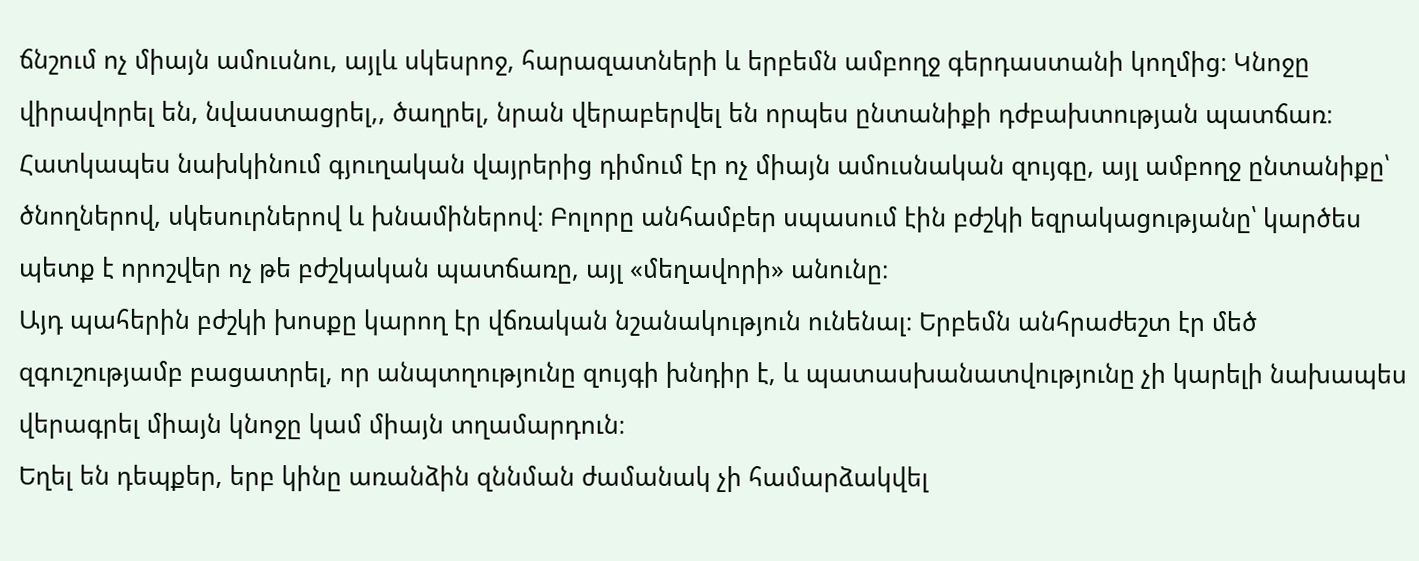ճնշում ոչ միայն ամուսնու, այլև սկեսրոջ, հարազատների և երբեմն ամբողջ գերդաստանի կողմից։ Կնոջը վիրավորել են, նվաստացրել,, ծաղրել, նրան վերաբերվել են որպես ընտանիքի դժբախտության պատճառ։
Հատկապես նախկինում գյուղական վայրերից դիմում էր ոչ միայն ամուսնական զույգը, այլ ամբողջ ընտանիքը՝ ծնողներով, սկեսուրներով և խնամիներով։ Բոլորը անհամբեր սպասում էին բժշկի եզրակացությանը՝ կարծես պետք է որոշվեր ոչ թե բժշկական պատճառը, այլ «մեղավորի» անունը։
Այդ պահերին բժշկի խոսքը կարող էր վճռական նշանակություն ունենալ։ Երբեմն անհրաժեշտ էր մեծ զգուշությամբ բացատրել, որ անպտղությունը զույգի խնդիր է, և պատասխանատվությունը չի կարելի նախապես վերագրել միայն կնոջը կամ միայն տղամարդուն։
Եղել են դեպքեր, երբ կինը առանձին զննման ժամանակ չի համարձակվել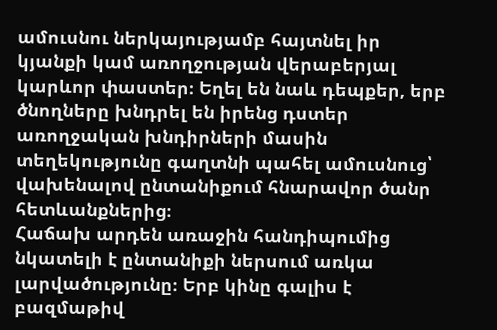ամուսնու ներկայությամբ հայտնել իր կյանքի կամ առողջության վերաբերյալ կարևոր փաստեր։ Եղել են նաև դեպքեր, երբ ծնողները խնդրել են իրենց դստեր առողջական խնդիրների մասին տեղեկությունը գաղտնի պահել ամուսնուց՝ վախենալով ընտանիքում հնարավոր ծանր հետևանքներից։
Հաճախ արդեն առաջին հանդիպումից նկատելի է ընտանիքի ներսում առկա լարվածությունը։ Երբ կինը գալիս է բազմաթիվ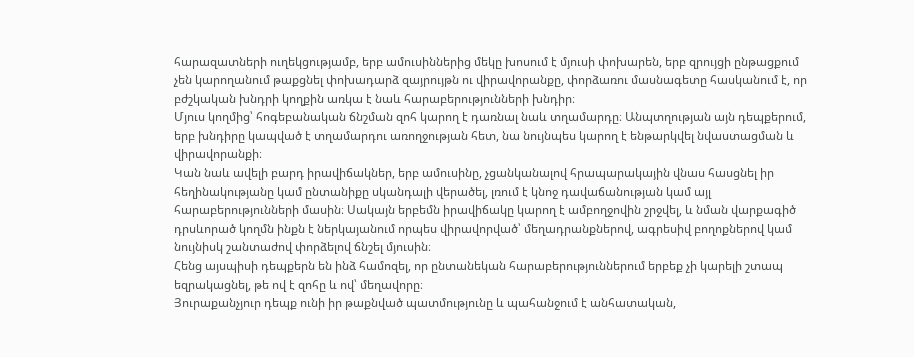հարազատների ուղեկցությամբ, երբ ամուսիններից մեկը խոսում է մյուսի փոխարեն, երբ զրույցի ընթացքում չեն կարողանում թաքցնել փոխադարձ զայրույթն ու վիրավորանքը, փորձառու մասնագետը հասկանում է, որ բժշկական խնդրի կողքին առկա է նաև հարաբերությունների խնդիր։
Մյուս կողմից՝ հոգեբանական ճնշման զոհ կարող է դառնալ նաև տղամարդը։ Անպտղության այն դեպքերում, երբ խնդիրը կապված է տղամարդու առողջության հետ, նա նույնպես կարող է ենթարկվել նվաստացման և վիրավորանքի։
Կան նաև ավելի բարդ իրավիճակներ, երբ ամուսինը, չցանկանալով հրապարակային վնաս հասցնել իր հեղինակությանը կամ ընտանիքը սկանդալի վերածել, լռում է կնոջ դավաճանության կամ այլ հարաբերությունների մասին։ Սակայն երբեմն իրավիճակը կարող է ամբողջովին շրջվել, և նման վարքագիծ դրսևորած կողմն ինքն է ներկայանում որպես վիրավորված՝ մեղադրանքներով, ագրեսիվ բողոքներով կամ նույնիսկ շանտաժով փորձելով ճնշել մյուսին։
Հենց այսպիսի դեպքերն են ինձ համոզել, որ ընտանեկան հարաբերություններում երբեք չի կարելի շտապ եզրակացնել, թե ով է զոհը և ով՝ մեղավորը։
Յուրաքանչյուր դեպք ունի իր թաքնված պատմությունը և պահանջում է անհատական,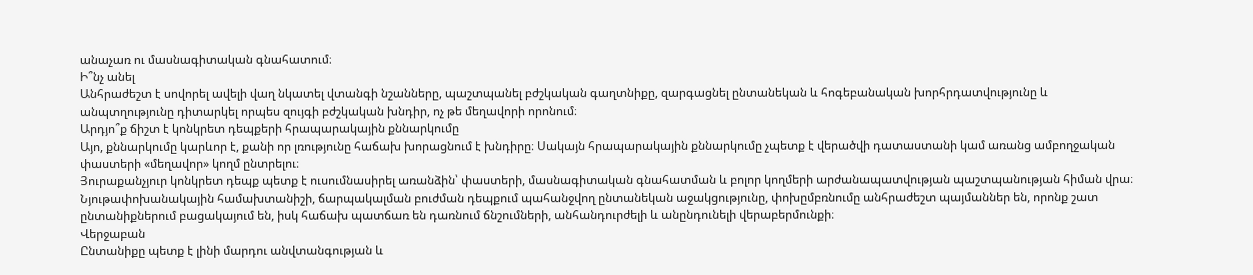անաչառ ու մասնագիտական գնահատում։
Ի՞նչ անել
Անհրաժեշտ է սովորել ավելի վաղ նկատել վտանգի նշանները, պաշտպանել բժշկական գաղտնիքը, զարգացնել ընտանեկան և հոգեբանական խորհրդատվությունը և անպտղությունը դիտարկել որպես զույգի բժշկական խնդիր, ոչ թե մեղավորի որոնում։
Արդյո՞ք ճիշտ է կոնկրետ դեպքերի հրապարակային քննարկումը
Այո, քննարկումը կարևոր է, քանի որ լռությունը հաճախ խորացնում է խնդիրը։ Սակայն հրապարակային քննարկումը չպետք է վերածվի դատաստանի կամ առանց ամբողջական փաստերի «մեղավոր» կողմ ընտրելու։
Յուրաքանչյուր կոնկրետ դեպք պետք է ուսումնասիրել առանձին՝ փաստերի, մասնագիտական գնահատման և բոլոր կողմերի արժանապատվության պաշտպանության հիման վրա։
Նյութափոխանակային համախտանիշի, ճարպակալման բուժման դեպքում պահանջվող ընտանեկան աջակցությունը, փոխըմբռնումը անհրաժեշտ պայմաններ են, որոնք շատ ընտանիքներում բացակայում են, իսկ հաճախ պատճառ են դառնում ճնշումների, անհանդուրժելի և անընդունելի վերաբերմունքի։
Վերջաբան
Ընտանիքը պետք է լինի մարդու անվտանգության և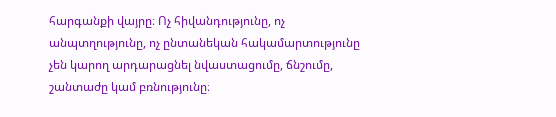հարգանքի վայրը։ Ոչ հիվանդությունը, ոչ անպտղությունը, ոչ ընտանեկան հակամարտությունը չեն կարող արդարացնել նվաստացումը, ճնշումը, շանտաժը կամ բռնությունը։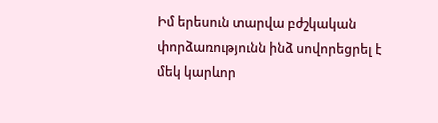Իմ երեսուն տարվա բժշկական փորձառությունն ինձ սովորեցրել է մեկ կարևոր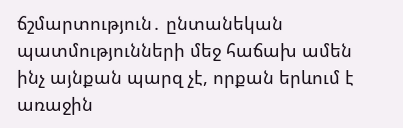ճշմարտություն․ ընտանեկան պատմությունների մեջ հաճախ ամեն ինչ այնքան պարզ չէ, որքան երևում է առաջին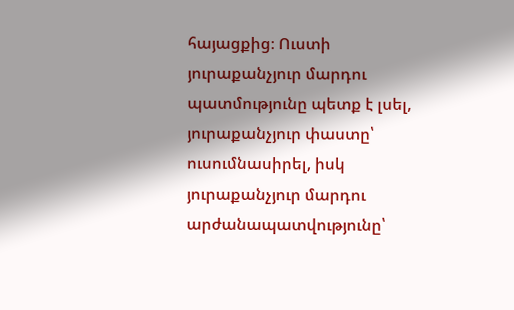հայացքից։ Ուստի յուրաքանչյուր մարդու պատմությունը պետք է լսել, յուրաքանչյուր փաստը՝ ուսումնասիրել, իսկ յուրաքանչյուր մարդու արժանապատվությունը՝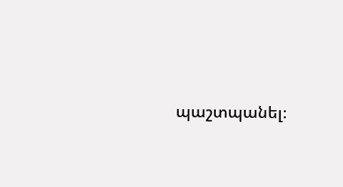պաշտպանել։